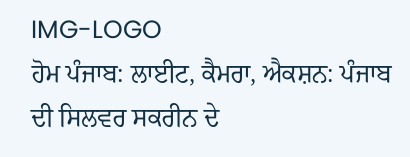IMG-LOGO
ਹੋਮ ਪੰਜਾਬ: ਲਾਈਟ, ਕੈਮਰਾ, ਐਕਸ਼ਨ: ਪੰਜਾਬ ਦੀ ਸਿਲਵਰ ਸਕਰੀਨ ਦੇ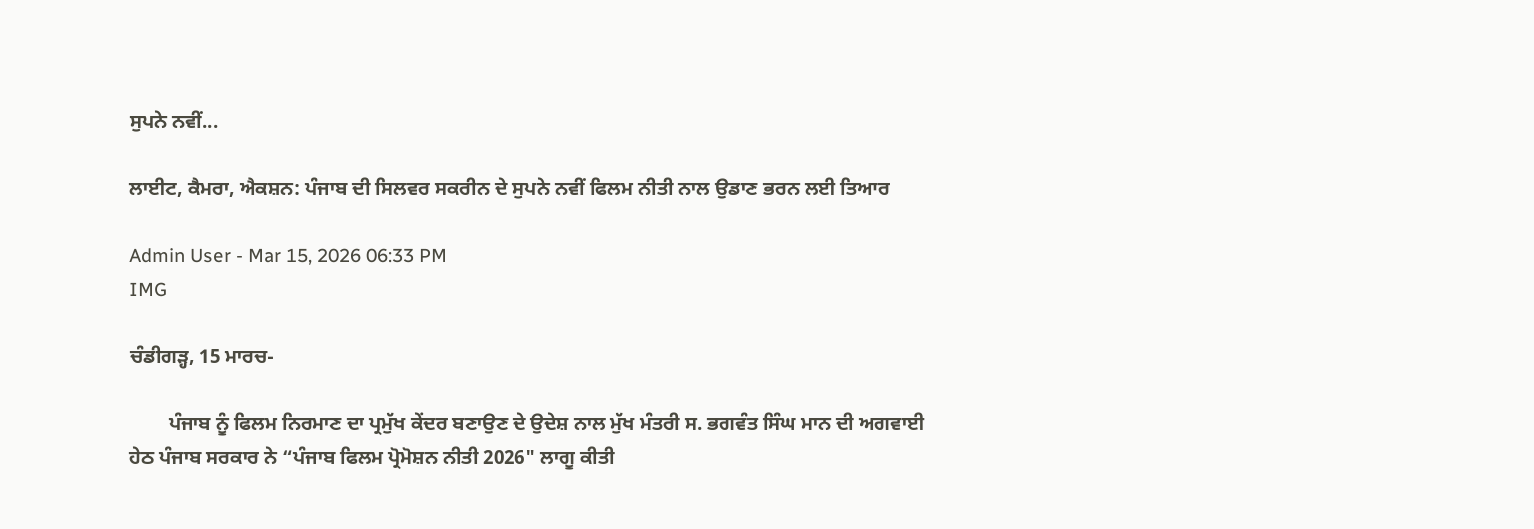ਸੁਪਨੇ ਨਵੀਂ...

ਲਾਈਟ, ਕੈਮਰਾ, ਐਕਸ਼ਨ: ਪੰਜਾਬ ਦੀ ਸਿਲਵਰ ਸਕਰੀਨ ਦੇ ਸੁਪਨੇ ਨਵੀਂ ਫਿਲਮ ਨੀਤੀ ਨਾਲ ਉਡਾਣ ਭਰਨ ਲਈ ਤਿਆਰ

Admin User - Mar 15, 2026 06:33 PM
IMG

ਚੰਡੀਗੜ੍ਹ, 15 ਮਾਰਚ-

        ਪੰਜਾਬ ਨੂੰ ਫਿਲਮ ਨਿਰਮਾਣ ਦਾ ਪ੍ਰਮੁੱਖ ਕੇਂਦਰ ਬਣਾਉਣ ਦੇ ਉਦੇਸ਼ ਨਾਲ ਮੁੱਖ ਮੰਤਰੀ ਸ. ਭਗਵੰਤ ਸਿੰਘ ਮਾਨ ਦੀ ਅਗਵਾਈ ਹੇਠ ਪੰਜਾਬ ਸਰਕਾਰ ਨੇ “ਪੰਜਾਬ ਫਿਲਮ ਪ੍ਰੋਮੋਸ਼ਨ ਨੀਤੀ 2026" ਲਾਗੂ ਕੀਤੀ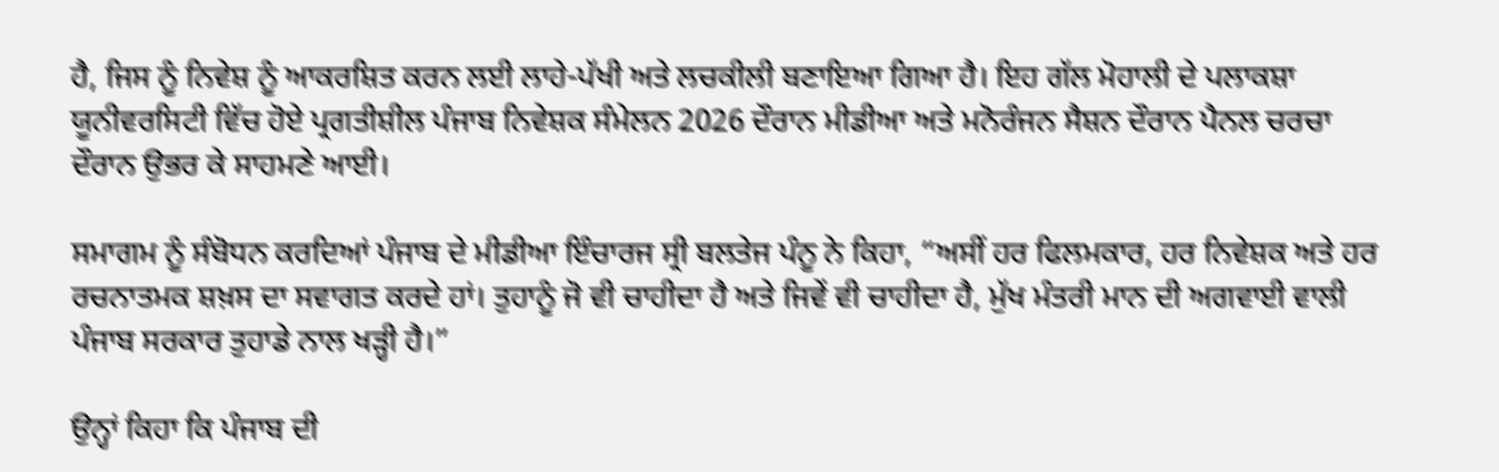ਹੈ, ਜਿਸ ਨੂੰ ਨਿਵੇਸ਼ ਨੂੰ ਆਕਰਸ਼ਿਤ ਕਰਨ ਲਈ ਲਾਹੇ-ਪੱਖੀ ਅਤੇ ਲਚਕੀਲੀ ਬਣਾਇਆ ਗਿਆ ਹੈ। ਇਹ ਗੱਲ ਮੋਹਾਲੀ ਦੇ ਪਲਾਕਸ਼ਾ ਯੂਨੀਵਰਸਿਟੀ ਵਿੱਚ ਹੋਏ ਪ੍ਰਗਤੀਸ਼ੀਲ ਪੰਜਾਬ ਨਿਵੇਸ਼ਕ ਸੰਮੇਲਨ 2026 ਦੌਰਾਨ ਮੀਡੀਆ ਅਤੇ ਮਨੋਰੰਜਨ ਸੈਸ਼ਨ ਦੌਰਾਨ ਪੈਨਲ ਚਰਚਾ ਦੌਰਾਨ ਉਭਰ ਕੇ ਸਾਹਮਣੇ ਆਈ।

ਸਮਾਗਮ ਨੂੰ ਸੰਬੋਧਨ ਕਰਦਿਆਂ ਪੰਜਾਬ ਦੇ ਮੀਡੀਆ ਇੰਚਾਰਜ ਸ੍ਰੀ ਬਲਤੇਜ ਪੰਨੂ ਨੇ ਕਿਹਾ, “ਅਸੀਂ ਹਰ ਫਿਲਮਕਾਰ, ਹਰ ਨਿਵੇਸ਼ਕ ਅਤੇ ਹਰ ਰਚਨਾਤਮਕ ਸ਼ਖ਼ਸ ਦਾ ਸਵਾਗਤ ਕਰਦੇ ਹਾਂ। ਤੁਹਾਨੂੰ ਜੋ ਵੀ ਚਾਹੀਦਾ ਹੈ ਅਤੇ ਜਿਵੇਂ ਵੀ ਚਾਹੀਦਾ ਹੈ, ਮੁੱਖ ਮੰਤਰੀ ਮਾਨ ਦੀ ਅਗਵਾਈ ਵਾਲੀ ਪੰਜਾਬ ਸਰਕਾਰ ਤੁਹਾਡੇ ਨਾਲ ਖੜ੍ਹੀ ਹੈ।”

ਉਨ੍ਹਾਂ ਕਿਹਾ ਕਿ ਪੰਜਾਬ ਦੀ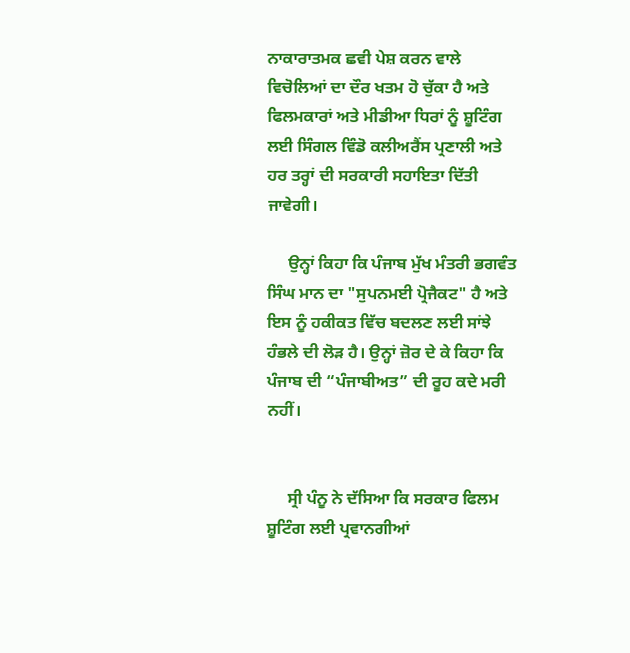ਨਾਕਾਰਾਤਮਕ ਛਵੀ ਪੇਸ਼ ਕਰਨ ਵਾਲੇ ਵਿਚੋਲਿਆਂ ਦਾ ਦੌਰ ਖਤਮ ਹੋ ਚੁੱਕਾ ਹੈ ਅਤੇ ਫਿਲਮਕਾਰਾਂ ਅਤੇ ਮੀਡੀਆ ਧਿਰਾਂ ਨੂੰ ਸ਼ੂਟਿੰਗ ਲਈ ਸਿੰਗਲ ਵਿੰਡੋ ਕਲੀਅਰੈਂਸ ਪ੍ਰਣਾਲੀ ਅਤੇ ਹਰ ਤਰ੍ਹਾਂ ਦੀ ਸਰਕਾਰੀ ਸਹਾਇਤਾ ਦਿੱਤੀ ਜਾਵੇਗੀ।

     ਉਨ੍ਹਾਂ ਕਿਹਾ ਕਿ ਪੰਜਾਬ ਮੁੱਖ ਮੰਤਰੀ ਭਗਵੰਤ ਸਿੰਘ ਮਾਨ ਦਾ "ਸੁਪਨਮਈ ਪ੍ਰੋਜੈਕਟ" ਹੈ ਅਤੇ ਇਸ ਨੂੰ ਹਕੀਕਤ ਵਿੱਚ ਬਦਲਣ ਲਈ ਸਾਂਝੇ ਹੰਭਲੇ ਦੀ ਲੋੜ ਹੈ। ਉਨ੍ਹਾਂ ਜ਼ੋਰ ਦੇ ਕੇ ਕਿਹਾ ਕਿ ਪੰਜਾਬ ਦੀ “ਪੰਜਾਬੀਅਤ” ਦੀ ਰੂਹ ਕਦੇ ਮਰੀ ਨਹੀਂ।


     ਸ੍ਰੀ ਪੰਨੂ ਨੇ ਦੱਸਿਆ ਕਿ ਸਰਕਾਰ ਫਿਲਮ ਸ਼ੂਟਿੰਗ ਲਈ ਪ੍ਰਵਾਨਗੀਆਂ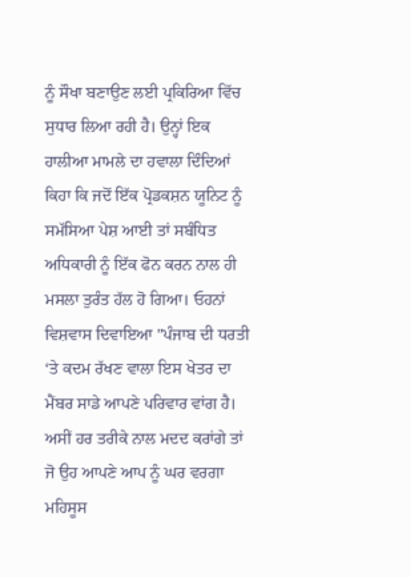ਨੂੰ ਸੌਖਾ ਬਣਾਉਣ ਲਈ ਪ੍ਰਕਿਰਿਆ ਵਿੱਚ ਸੁਧਾਰ ਲਿਆ ਰਹੀ ਹੈ। ਉਨ੍ਹਾਂ ਇਕ ਹਾਲੀਆ ਮਾਮਲੇ ਦਾ ਹਵਾਲਾ ਦਿੰਦਿਆਂ ਕਿਹਾ ਕਿ ਜਦੋਂ ਇੱਕ ਪ੍ਰੋਡਕਸ਼ਨ ਯੂਨਿਟ ਨੂੰ ਸਮੱਸਿਆ ਪੇਸ਼ ਆਈ ਤਾਂ ਸਬੰਧਿਤ ਅਧਿਕਾਰੀ ਨੂੰ ਇੱਕ ਫੋਨ ਕਰਨ ਨਾਲ ਹੀ ਮਸਲਾ ਤੁਰੰਤ ਹੱਲ ਹੋ ਗਿਆ। ਓਹਨਾਂ ਵਿਸ਼ਵਾਸ ਦਿਵਾਇਆ "ਪੰਜਾਬ ਦੀ ਧਰਤੀ ‘ਤੇ ਕਦਮ ਰੱਖਣ ਵਾਲਾ ਇਸ ਖੇਤਰ ਦਾ ਮੈਂਬਰ ਸਾਡੇ ਆਪਣੇ ਪਰਿਵਾਰ ਵਾਂਗ ਹੈ। ਅਸੀਂ ਹਰ ਤਰੀਕੇ ਨਾਲ ਮਦਦ ਕਰਾਂਗੇ ਤਾਂ ਜੋ ਉਹ ਆਪਣੇ ਆਪ ਨੂੰ ਘਰ ਵਰਗਾ ਮਹਿਸੂਸ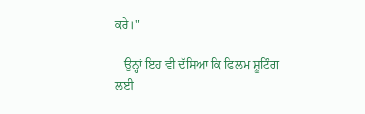ਕਰੇ।"

   ਉਨ੍ਹਾਂ ਇਹ ਵੀ ਦੱਸਿਆ ਕਿ ਫਿਲਮ ਸ਼ੂਟਿੰਗ ਲਈ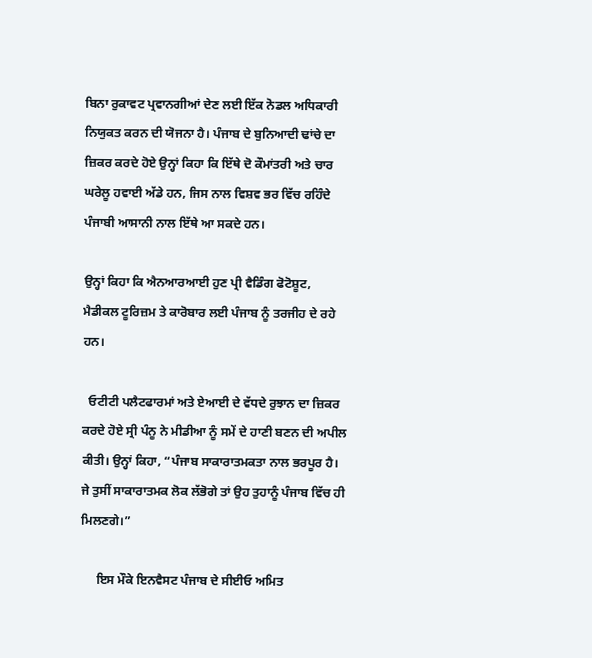ਬਿਨਾ ਰੁਕਾਵਟ ਪ੍ਰਵਾਨਗੀਆਂ ਦੇਣ ਲਈ ਇੱਕ ਨੋਡਲ ਅਧਿਕਾਰੀ ਨਿਯੁਕਤ ਕਰਨ ਦੀ ਯੋਜਨਾ ਹੈ। ਪੰਜਾਬ ਦੇ ਬੁਨਿਆਦੀ ਢਾਂਚੇ ਦਾ ਜ਼ਿਕਰ ਕਰਦੇ ਹੋਏ ਉਨ੍ਹਾਂ ਕਿਹਾ ਕਿ ਇੱਥੇ ਦੋ ਕੌਮਾਂਤਰੀ ਅਤੇ ਚਾਰ ਘਰੇਲੂ ਹਵਾਈ ਅੱਡੇ ਹਨ, ਜਿਸ ਨਾਲ ਵਿਸ਼ਵ ਭਰ ਵਿੱਚ ਰਹਿੰਦੇ ਪੰਜਾਬੀ ਆਸਾਨੀ ਨਾਲ ਇੱਥੇ ਆ ਸਕਦੇ ਹਨ।

ਉਨ੍ਹਾਂ ਕਿਹਾ ਕਿ ਐਨਆਰਆਈ ਹੁਣ ਪ੍ਰੀ ਵੈਡਿੰਗ ਫੋਟੋਸ਼ੂਟ, ਮੈਡੀਕਲ ਟੂਰਿਜ਼ਮ ਤੇ ਕਾਰੋਬਾਰ ਲਈ ਪੰਜਾਬ ਨੂੰ ਤਰਜੀਹ ਦੇ ਰਹੇ ਹਨ।

  ਓਟੀਟੀ ਪਲੈਟਫਾਰਮਾਂ ਅਤੇ ਏਆਈ ਦੇ ਵੱਧਦੇ ਰੁਝਾਨ ਦਾ ਜ਼ਿਕਰ ਕਰਦੇ ਹੋਏ ਸ੍ਰੀ ਪੰਨੂ ਨੇ ਮੀਡੀਆ ਨੂੰ ਸਮੇਂ ਦੇ ਹਾਣੀ ਬਣਨ ਦੀ ਅਪੀਲ ਕੀਤੀ। ਉਨ੍ਹਾਂ ਕਿਹਾ, “ਪੰਜਾਬ ਸਾਕਾਰਾਤਮਕਤਾ ਨਾਲ ਭਰਪੂਰ ਹੈ। ਜੇ ਤੁਸੀਂ ਸਾਕਾਰਾਤਮਕ ਲੋਕ ਲੱਭੋਗੇ ਤਾਂ ਉਹ ਤੁਹਾਨੂੰ ਪੰਜਾਬ ਵਿੱਚ ਹੀ ਮਿਲਣਗੇ।”

     ਇਸ ਮੌਕੇ ਇਨਵੈਸਟ ਪੰਜਾਬ ਦੇ ਸੀਈਓ ਅਮਿਤ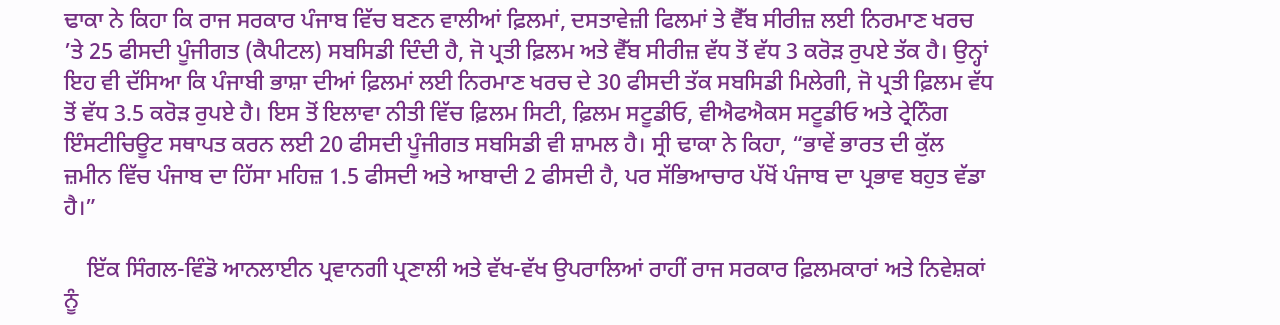ਢਾਕਾ ਨੇ ਕਿਹਾ ਕਿ ਰਾਜ ਸਰਕਾਰ ਪੰਜਾਬ ਵਿੱਚ ਬਣਨ ਵਾਲੀਆਂ ਫ਼ਿਲਮਾਂ, ਦਸਤਾਵੇਜ਼ੀ ਫਿਲਮਾਂ ਤੇ ਵੈੱਬ ਸੀਰੀਜ਼ ਲਈ ਨਿਰਮਾਣ ਖਰਚ ’ਤੇ 25 ਫੀਸਦੀ ਪੂੰਜੀਗਤ (ਕੈਪੀਟਲ) ਸਬਸਿਡੀ ਦਿੰਦੀ ਹੈ, ਜੋ ਪ੍ਰਤੀ ਫ਼ਿਲਮ ਅਤੇ ਵੈੱਬ ਸੀਰੀਜ਼ ਵੱਧ ਤੋਂ ਵੱਧ 3 ਕਰੋੜ ਰੁਪਏ ਤੱਕ ਹੈ। ਉਨ੍ਹਾਂ ਇਹ ਵੀ ਦੱਸਿਆ ਕਿ ਪੰਜਾਬੀ ਭਾਸ਼ਾ ਦੀਆਂ ਫ਼ਿਲਮਾਂ ਲਈ ਨਿਰਮਾਣ ਖਰਚ ਦੇ 30 ਫੀਸਦੀ ਤੱਕ ਸਬਸਿਡੀ ਮਿਲੇਗੀ, ਜੋ ਪ੍ਰਤੀ ਫ਼ਿਲਮ ਵੱਧ ਤੋਂ ਵੱਧ 3.5 ਕਰੋੜ ਰੁਪਏ ਹੈ। ਇਸ ਤੋਂ ਇਲਾਵਾ ਨੀਤੀ ਵਿੱਚ ਫ਼ਿਲਮ ਸਿਟੀ, ਫ਼ਿਲਮ ਸਟੂਡੀਓ, ਵੀਐਫਐਕਸ ਸਟੂਡੀਓ ਅਤੇ ਟ੍ਰੇਨਿੰਗ ਇੰਸਟੀਚਿਊਟ ਸਥਾਪਤ ਕਰਨ ਲਈ 20 ਫੀਸਦੀ ਪੂੰਜੀਗਤ ਸਬਸਿਡੀ ਵੀ ਸ਼ਾਮਲ ਹੈ। ਸ੍ਰੀ ਢਾਕਾ ਨੇ ਕਿਹਾ, “ਭਾਵੇਂ ਭਾਰਤ ਦੀ ਕੁੱਲ ਜ਼ਮੀਨ ਵਿੱਚ ਪੰਜਾਬ ਦਾ ਹਿੱਸਾ ਮਹਿਜ਼ 1.5 ਫੀਸਦੀ ਅਤੇ ਆਬਾਦੀ 2 ਫੀਸਦੀ ਹੈ, ਪਰ ਸੱਭਿਆਚਾਰ ਪੱਖੋਂ ਪੰਜਾਬ ਦਾ ਪ੍ਰਭਾਵ ਬਹੁਤ ਵੱਡਾ ਹੈ।”

    ਇੱਕ ਸਿੰਗਲ-ਵਿੰਡੋ ਆਨਲਾਈਨ ਪ੍ਰਵਾਨਗੀ ਪ੍ਰਣਾਲੀ ਅਤੇ ਵੱਖ-ਵੱਖ ਉਪਰਾਲਿਆਂ ਰਾਹੀਂ ਰਾਜ ਸਰਕਾਰ ਫ਼ਿਲਮਕਾਰਾਂ ਅਤੇ ਨਿਵੇਸ਼ਕਾਂ ਨੂੰ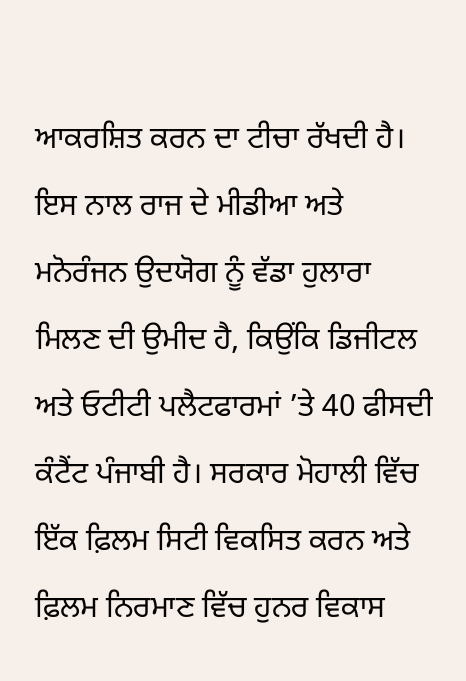ਆਕਰਸ਼ਿਤ ਕਰਨ ਦਾ ਟੀਚਾ ਰੱਖਦੀ ਹੈ। ਇਸ ਨਾਲ ਰਾਜ ਦੇ ਮੀਡੀਆ ਅਤੇ ਮਨੋਰੰਜਨ ਉਦਯੋਗ ਨੂੰ ਵੱਡਾ ਹੁਲਾਰਾ ਮਿਲਣ ਦੀ ਉਮੀਦ ਹੈ, ਕਿਉਂਕਿ ਡਿਜੀਟਲ ਅਤੇ ਓਟੀਟੀ ਪਲੈਟਫਾਰਮਾਂ ’ਤੇ 40 ਫੀਸਦੀ ਕੰਟੈਂਟ ਪੰਜਾਬੀ ਹੈ। ਸਰਕਾਰ ਮੋਹਾਲੀ ਵਿੱਚ ਇੱਕ ਫ਼ਿਲਮ ਸਿਟੀ ਵਿਕਸਿਤ ਕਰਨ ਅਤੇ ਫ਼ਿਲਮ ਨਿਰਮਾਣ ਵਿੱਚ ਹੁਨਰ ਵਿਕਾਸ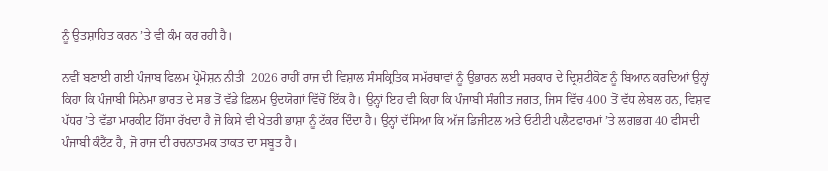ਨੂੰ ਉਤਸ਼ਾਹਿਤ ਕਰਨ ’ਤੇ ਵੀ ਕੰਮ ਕਰ ਰਹੀ ਹੈ।

ਨਵੀਂ ਬਣਾਈ ਗਈ ਪੰਜਾਬ ਫਿਲਮ ਪ੍ਰੋਮੋਸ਼ਨ ਨੀਤੀ  2026 ਰਾਹੀਂ ਰਾਜ ਦੀ ਵਿਸ਼ਾਲ ਸੰਸਕ੍ਰਿਤਿਕ ਸਮੱਰਥਾਵਾਂ ਨੂੰ ਉਭਾਰਨ ਲਈ ਸਰਕਾਰ ਦੇ ਦ੍ਰਿਸ਼ਟੀਕੋਣ ਨੂੰ ਬਿਆਨ ਕਰਦਿਆਂ ਉਨ੍ਹਾਂ ਕਿਹਾ ਕਿ ਪੰਜਾਬੀ ਸਿਨੇਮਾ ਭਾਰਤ ਦੇ ਸਭ ਤੋਂ ਵੱਡੇ ਫ਼ਿਲਮ ਉਦਯੋਗਾਂ ਵਿੱਚੋਂ ਇੱਕ ਹੈ। ਉਨ੍ਹਾਂ ਇਹ ਵੀ ਕਿਹਾ ਕਿ ਪੰਜਾਬੀ ਸੰਗੀਤ ਜਗਤ, ਜਿਸ ਵਿੱਚ 400 ਤੋਂ ਵੱਧ ਲੇਬਲ ਹਨ, ਵਿਸ਼ਵ ਪੱਧਰ ’ਤੇ ਵੱਡਾ ਮਾਰਕੀਟ ਹਿੱਸਾ ਰੱਖਦਾ ਹੈ ਜੋ ਕਿਸੇ ਵੀ ਖੇਤਰੀ ਭਾਸ਼ਾ ਨੂੰ ਟੱਕਰ ਦਿੰਦਾ ਹੈ। ਉਨ੍ਹਾਂ ਦੱਸਿਆ ਕਿ ਅੱਜ ਡਿਜੀਟਲ ਅਤੇ ਓਟੀਟੀ ਪਲੈਟਫਾਰਮਾਂ ’ਤੇ ਲਗਭਗ 40 ਫੀਸਦੀ ਪੰਜਾਬੀ ਕੰਟੈਂਟ ਹੈ, ਜੋ ਰਾਜ ਦੀ ਰਚਨਾਤਮਕ ਤਾਕਤ ਦਾ ਸਬੂਤ ਹੈ।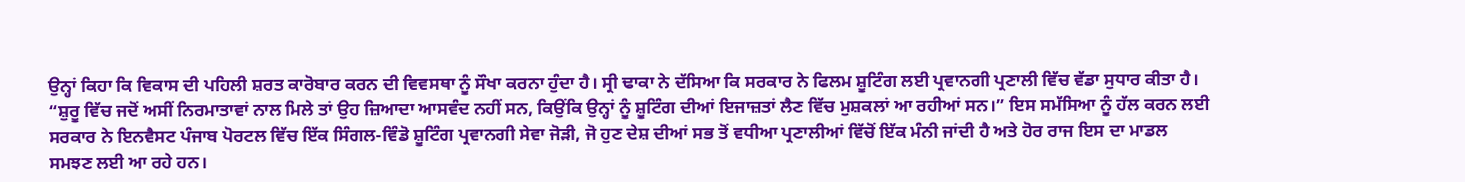ਉਨ੍ਹਾਂ ਕਿਹਾ ਕਿ ਵਿਕਾਸ ਦੀ ਪਹਿਲੀ ਸ਼ਰਤ ਕਾਰੋਬਾਰ ਕਰਨ ਦੀ ਵਿਵਸਥਾ ਨੂੰ ਸੌਖਾ ਕਰਨਾ ਹੁੰਦਾ ਹੈ। ਸ੍ਰੀ ਢਾਕਾ ਨੇ ਦੱਸਿਆ ਕਿ ਸਰਕਾਰ ਨੇ ਫਿਲਮ ਸ਼ੂਟਿੰਗ ਲਈ ਪ੍ਰਵਾਨਗੀ ਪ੍ਰਣਾਲੀ ਵਿੱਚ ਵੱਡਾ ਸੁਧਾਰ ਕੀਤਾ ਹੈ। “ਸ਼ੁਰੂ ਵਿੱਚ ਜਦੋਂ ਅਸੀਂ ਨਿਰਮਾਤਾਵਾਂ ਨਾਲ ਮਿਲੇ ਤਾਂ ਉਹ ਜ਼ਿਆਦਾ ਆਸਵੰਦ ਨਹੀਂ ਸਨ, ਕਿਉਂਕਿ ਉਨ੍ਹਾਂ ਨੂੰ ਸ਼ੂਟਿੰਗ ਦੀਆਂ ਇਜਾਜ਼ਤਾਂ ਲੈਣ ਵਿੱਚ ਮੁਸ਼ਕਲਾਂ ਆ ਰਹੀਆਂ ਸਨ।” ਇਸ ਸਮੱਸਿਆ ਨੂੰ ਹੱਲ ਕਰਨ ਲਈ ਸਰਕਾਰ ਨੇ ਇਨਵੈਸਟ ਪੰਜਾਬ ਪੋਰਟਲ ਵਿੱਚ ਇੱਕ ਸਿੰਗਲ-ਵਿੰਡੋ ਸ਼ੂਟਿੰਗ ਪ੍ਰਵਾਨਗੀ ਸੇਵਾ ਜੋੜੀ, ਜੋ ਹੁਣ ਦੇਸ਼ ਦੀਆਂ ਸਭ ਤੋਂ ਵਧੀਆ ਪ੍ਰਣਾਲੀਆਂ ਵਿੱਚੋਂ ਇੱਕ ਮੰਨੀ ਜਾਂਦੀ ਹੈ ਅਤੇ ਹੋਰ ਰਾਜ ਇਸ ਦਾ ਮਾਡਲ ਸਮਝਣ ਲਈ ਆ ਰਹੇ ਹਨ।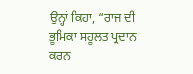ਉਨ੍ਹਾਂ ਕਿਹਾ, “ਰਾਜ ਦੀ ਭੂਮਿਕਾ ਸਹੂਲਤ ਪ੍ਰਦਾਨ ਕਰਨ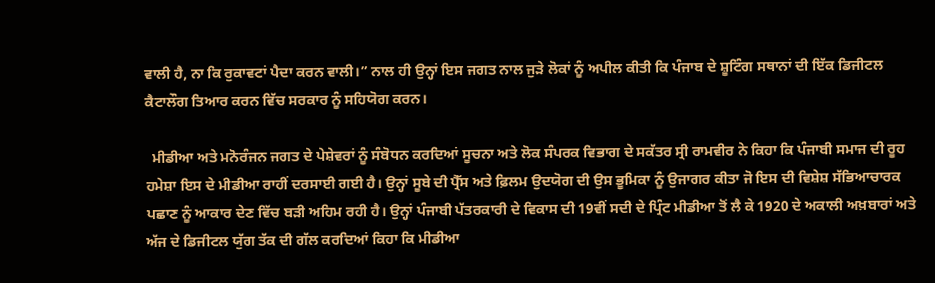ਵਾਲੀ ਹੈ, ਨਾ ਕਿ ਰੁਕਾਵਟਾਂ ਪੈਦਾ ਕਰਨ ਵਾਲੀ।” ਨਾਲ ਹੀ ਉਨ੍ਹਾਂ ਇਸ ਜਗਤ ਨਾਲ ਜੁੜੇ ਲੋਕਾਂ ਨੂੰ ਅਪੀਲ ਕੀਤੀ ਕਿ ਪੰਜਾਬ ਦੇ ਸ਼ੂਟਿੰਗ ਸਥਾਨਾਂ ਦੀ ਇੱਕ ਡਿਜੀਟਲ ਕੈਟਾਲੌਗ ਤਿਆਰ ਕਰਨ ਵਿੱਚ ਸਰਕਾਰ ਨੂੰ ਸਹਿਯੋਗ ਕਰਨ।

  ਮੀਡੀਆ ਅਤੇ ਮਨੋਰੰਜਨ ਜਗਤ ਦੇ ਪੇਸ਼ੇਵਰਾਂ ਨੂੰ ਸੰਬੋਧਨ ਕਰਦਿਆਂ ਸੂਚਨਾ ਅਤੇ ਲੋਕ ਸੰਪਰਕ ਵਿਭਾਗ ਦੇ ਸਕੱਤਰ ਸ੍ਰੀ ਰਾਮਵੀਰ ਨੇ ਕਿਹਾ ਕਿ ਪੰਜਾਬੀ ਸਮਾਜ ਦੀ ਰੂਹ ਹਮੇਸ਼ਾ ਇਸ ਦੇ ਮੀਡੀਆ ਰਾਹੀਂ ਦਰਸਾਈ ਗਈ ਹੈ। ਉਨ੍ਹਾਂ ਸੂਬੇ ਦੀ ਪ੍ਰੈੱਸ ਅਤੇ ਫ਼ਿਲਮ ਉਦਯੋਗ ਦੀ ਉਸ ਭੂਮਿਕਾ ਨੂੰ ਉਜਾਗਰ ਕੀਤਾ ਜੋ ਇਸ ਦੀ ਵਿਸ਼ੇਸ਼ ਸੱਭਿਆਚਾਰਕ ਪਛਾਣ ਨੂੰ ਆਕਾਰ ਦੇਣ ਵਿੱਚ ਬੜੀ ਅਹਿਮ ਰਹੀ ਹੈ। ਉਨ੍ਹਾਂ ਪੰਜਾਬੀ ਪੱਤਰਕਾਰੀ ਦੇ ਵਿਕਾਸ ਦੀ 19ਵੀਂ ਸਦੀ ਦੇ ਪ੍ਰਿੰਟ ਮੀਡੀਆ ਤੋਂ ਲੈ ਕੇ 1920 ਦੇ ਅਕਾਲੀ ਅਖ਼ਬਾਰਾਂ ਅਤੇ ਅੱਜ ਦੇ ਡਿਜੀਟਲ ਯੁੱਗ ਤੱਕ ਦੀ ਗੱਲ ਕਰਦਿਆਂ ਕਿਹਾ ਕਿ ਮੀਡੀਆ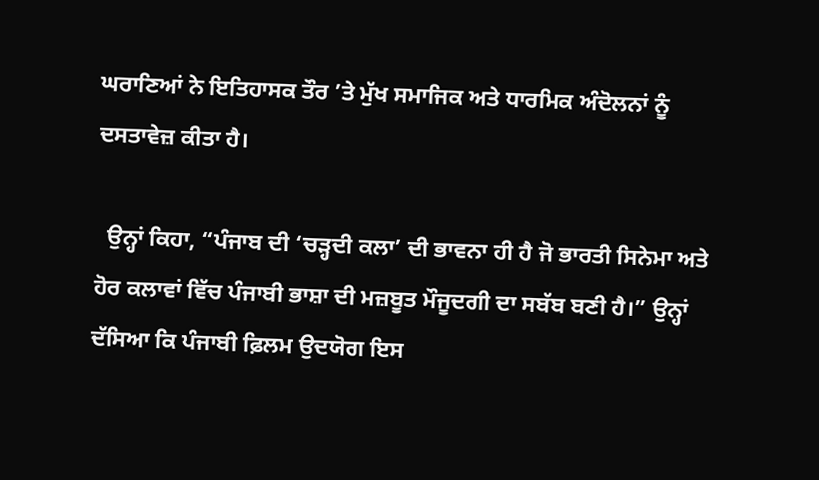ਘਰਾਣਿਆਂ ਨੇ ਇਤਿਹਾਸਕ ਤੌਰ ’ਤੇ ਮੁੱਖ ਸਮਾਜਿਕ ਅਤੇ ਧਾਰਮਿਕ ਅੰਦੋਲਨਾਂ ਨੂੰ ਦਸਤਾਵੇਜ਼ ਕੀਤਾ ਹੈ।

  ਉਨ੍ਹਾਂ ਕਿਹਾ, “ਪੰਜਾਬ ਦੀ ‘ਚੜ੍ਹਦੀ ਕਲਾ’ ਦੀ ਭਾਵਨਾ ਹੀ ਹੈ ਜੋ ਭਾਰਤੀ ਸਿਨੇਮਾ ਅਤੇ ਹੋਰ ਕਲਾਵਾਂ ਵਿੱਚ ਪੰਜਾਬੀ ਭਾਸ਼ਾ ਦੀ ਮਜ਼ਬੂਤ ਮੌਜੂਦਗੀ ਦਾ ਸਬੱਬ ਬਣੀ ਹੈ।” ਉਨ੍ਹਾਂ ਦੱਸਿਆ ਕਿ ਪੰਜਾਬੀ ਫ਼ਿਲਮ ਉਦਯੋਗ ਇਸ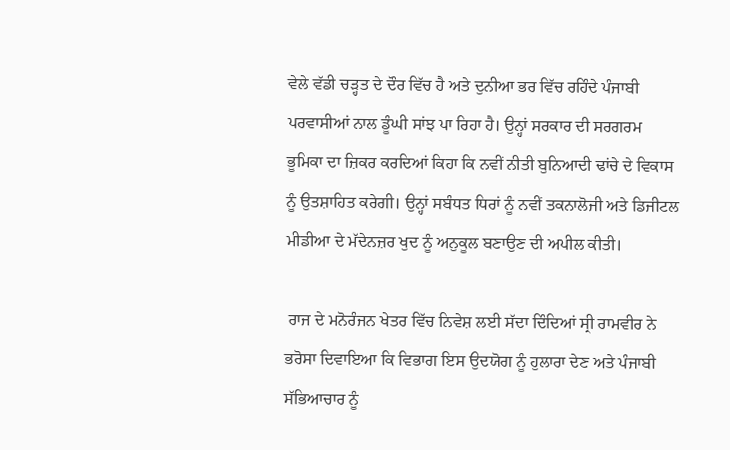ਵੇਲੇ ਵੱਡੀ ਚੜ੍ਹਤ ਦੇ ਦੌਰ ਵਿੱਚ ਹੈ ਅਤੇ ਦੁਨੀਆ ਭਰ ਵਿੱਚ ਰਹਿੰਦੇ ਪੰਜਾਬੀ ਪਰਵਾਸੀਆਂ ਨਾਲ ਡੂੰਘੀ ਸਾਂਝ ਪਾ ਰਿਹਾ ਹੈ। ਉਨ੍ਹਾਂ ਸਰਕਾਰ ਦੀ ਸਰਗਰਮ ਭੂਮਿਕਾ ਦਾ ਜ਼ਿਕਰ ਕਰਦਿਆਂ ਕਿਹਾ ਕਿ ਨਵੀਂ ਨੀਤੀ ਬੁਨਿਆਦੀ ਢਾਂਚੇ ਦੇ ਵਿਕਾਸ ਨੂੰ ਉਤਸ਼ਾਹਿਤ ਕਰੇਗੀ। ਉਨ੍ਹਾਂ ਸਬੰਧਤ ਧਿਰਾਂ ਨੂੰ ਨਵੀਂ ਤਕਨਾਲੋਜੀ ਅਤੇ ਡਿਜੀਟਲ ਮੀਡੀਆ ਦੇ ਮੱਦੇਨਜ਼ਰ ਖੁਦ ਨੂੰ ਅਨੁਕੂਲ ਬਣਾਉਣ ਦੀ ਅਪੀਲ ਕੀਤੀ।

 ਰਾਜ ਦੇ ਮਨੋਰੰਜਨ ਖੇਤਰ ਵਿੱਚ ਨਿਵੇਸ਼ ਲਈ ਸੱਦਾ ਦਿੰਦਿਆਂ ਸ੍ਰੀ ਰਾਮਵੀਰ ਨੇ ਭਰੋਸਾ ਦਿਵਾਇਆ ਕਿ ਵਿਭਾਗ ਇਸ ਉਦਯੋਗ ਨੂੰ ਹੁਲਾਰਾ ਦੇਣ ਅਤੇ ਪੰਜਾਬੀ ਸੱਭਿਆਚਾਰ ਨੂੰ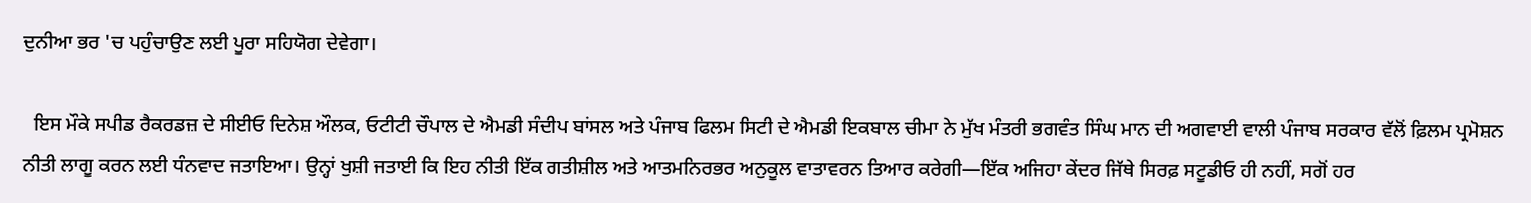ਦੁਨੀਆ ਭਰ 'ਚ ਪਹੁੰਚਾਉਣ ਲਈ ਪੂਰਾ ਸਹਿਯੋਗ ਦੇਵੇਗਾ।

  ਇਸ ਮੌਕੇ ਸਪੀਡ ਰੈਕਰਡਜ਼ ਦੇ ਸੀਈਓ ਦਿਨੇਸ਼ ਔਲਕ, ਓਟੀਟੀ ਚੌਪਾਲ ਦੇ ਐਮਡੀ ਸੰਦੀਪ ਬਾਂਸਲ ਅਤੇ ਪੰਜਾਬ ਫਿਲਮ ਸਿਟੀ ਦੇ ਐਮਡੀ ਇਕਬਾਲ ਚੀਮਾ ਨੇ ਮੁੱਖ ਮੰਤਰੀ ਭਗਵੰਤ ਸਿੰਘ ਮਾਨ ਦੀ ਅਗਵਾਈ ਵਾਲੀ ਪੰਜਾਬ ਸਰਕਾਰ ਵੱਲੋਂ ਫ਼ਿਲਮ ਪ੍ਰਮੋਸ਼ਨ ਨੀਤੀ ਲਾਗੂ ਕਰਨ ਲਈ ਧੰਨਵਾਦ ਜਤਾਇਆ। ਉਨ੍ਹਾਂ ਖੁਸ਼ੀ ਜਤਾਈ ਕਿ ਇਹ ਨੀਤੀ ਇੱਕ ਗਤੀਸ਼ੀਲ ਅਤੇ ਆਤਮਨਿਰਭਰ ਅਨੁਕੂਲ ਵਾਤਾਵਰਨ ਤਿਆਰ ਕਰੇਗੀ—ਇੱਕ ਅਜਿਹਾ ਕੇਂਦਰ ਜਿੱਥੇ ਸਿਰਫ਼ ਸਟੂਡੀਓ ਹੀ ਨਹੀਂ, ਸਗੋਂ ਹਰ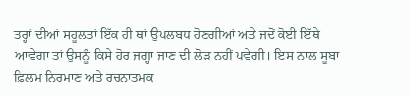ਤਰ੍ਹਾਂ ਦੀਆਂ ਸਹੂਲਤਾਂ ਇੱਕ ਹੀ ਥਾਂ ਉਪਲਬਧ ਹੋਣਗੀਆਂ ਅਤੇ ਜਦੋਂ ਕੋਈ ਇੱਥੇ ਆਵੇਗਾ ਤਾਂ ਉਸਨੂੰ ਕਿਸੇ ਹੋਰ ਜਗ੍ਹਾ ਜਾਣ ਦੀ ਲੋੜ ਨਹੀਂ ਪਵੇਗੀ। ਇਸ ਨਾਲ ਸੂਬਾ ਫ਼ਿਲਮ ਨਿਰਮਾਣ ਅਤੇ ਰਚਨਾਤਮਕ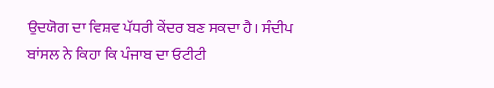ਉਦਯੋਗ ਦਾ ਵਿਸ਼ਵ ਪੱਧਰੀ ਕੇਂਦਰ ਬਣ ਸਕਦਾ ਹੈ। ਸੰਦੀਪ ਬਾਂਸਲ ਨੇ ਕਿਹਾ ਕਿ ਪੰਜਾਬ ਦਾ ਓਟੀਟੀ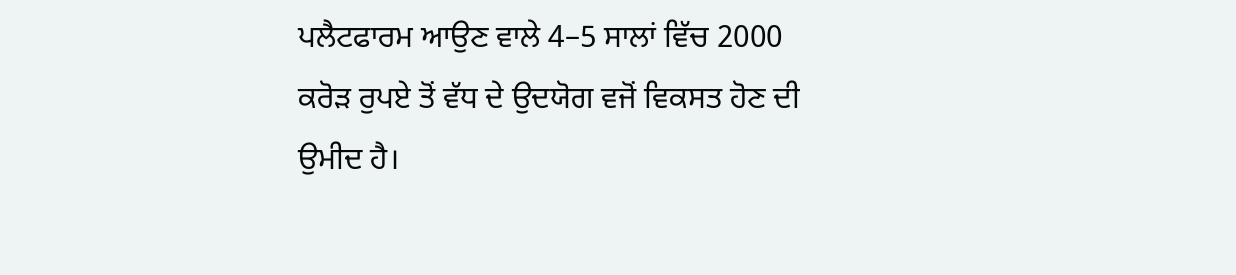ਪਲੈਟਫਾਰਮ ਆਉਣ ਵਾਲੇ 4–5 ਸਾਲਾਂ ਵਿੱਚ 2000 ਕਰੋੜ ਰੁਪਏ ਤੋਂ ਵੱਧ ਦੇ ਉਦਯੋਗ ਵਜੋਂ ਵਿਕਸਤ ਹੋਣ ਦੀ ਉਮੀਦ ਹੈ।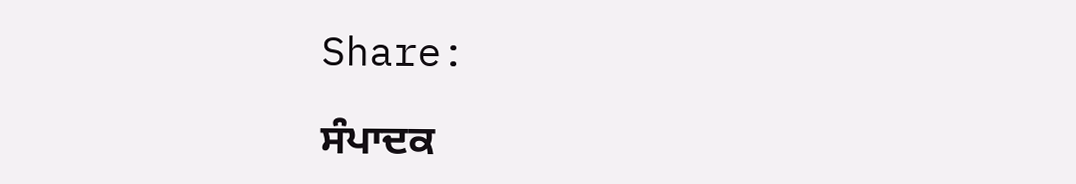Share:

ਸੰਪਾਦਕ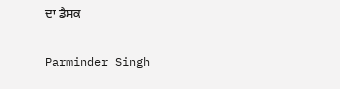ਦਾ ਡੈਸਕ

Parminder Singh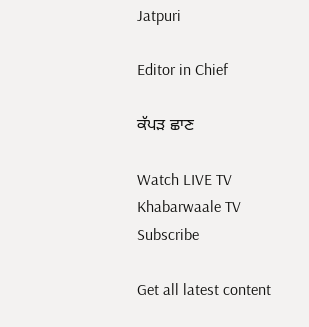Jatpuri

Editor in Chief

ਕੱਪੜ ਛਾਣ

Watch LIVE TV
Khabarwaale TV
Subscribe

Get all latest content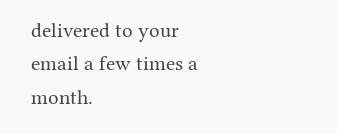delivered to your email a few times a month.